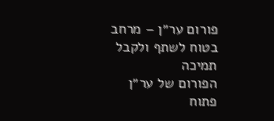פורום ער״ן – מרחב בטוח לשתף ולקבל תמיכה
הפורום של ער״ן פתוח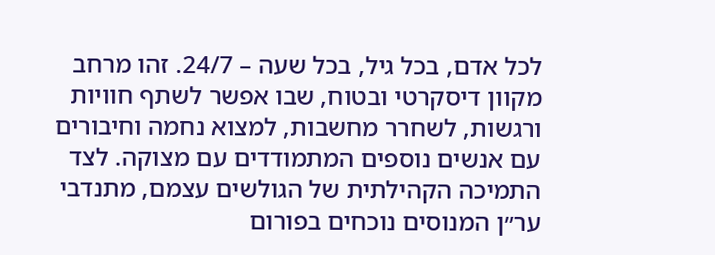לכל אדם, בכל גיל, בכל שעה – 24/7. זהו מרחב מקוון דיסקרטי ובטוח, שבו אפשר לשתף חוויות ורגשות, לשחרר מחשבות, למצוא נחמה וחיבורים עם אנשים נוספים המתמודדים עם מצוקה. לצד התמיכה הקהילתית של הגולשים עצמם, מתנדבי ער״ן המנוסים נוכחים בפורום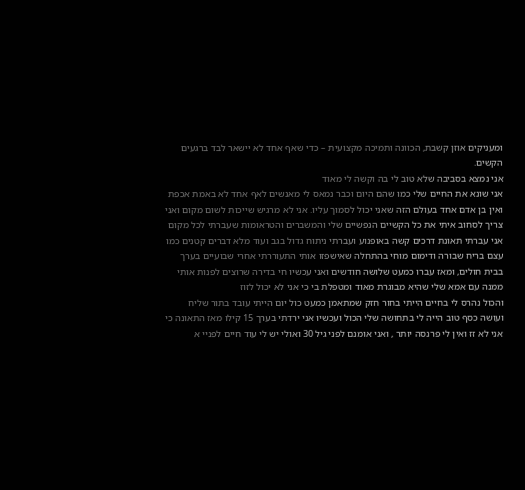ומעניקים אוזן קשבת, הכוונה ותמיכה מקצועית – כדי שאף אחד לא יישאר לבד ברגעים הקשים.
אני נמצא בסביבה שלא טוב לי בה וקשה לי מאוד
אני שונא את החיים שלי כמו שהם היום וכבר נמאס לי מאנשים לאף אחד לא באמת אכפת
ואין בן אדם אחד בעולם הזה שאני יכול לסמוך עליו. אני לא מרגיש שייכות לשום מקום ואני צריך לסחוב איתי את כל הקשיים הנפשיים שלי והמשברים והטראומות שעברתי לכל מקום
אני עברתי תאונת דרכים קשה באופנוע ועברתי ניתוח גדול בגב ועוד מלא דברים קטנים כמו עצם בריח שבורה ודימום מוחי בהתחלה שאישפזו אותי התעוררתי אחרי שבועיים בערך בבית חולים, ומאז עברו כמעט שלושה חודשים ואני עכשיו חי בדירה שרוצים לפנות אותי ממנה עם אמא שלי שהיא מבוגרת מאוד ומטפלת בי כי אני לא יכול לזוז
והכול נהרס לי בחיים הייתי בחור חזק שמתאמן כמעט כול יום הייתי עובד בתור שליח ועושה כסף טוב הייה לי בתחושה שלי הכול ועכשיו אני ירדתי בערך 15 קילו מאז התאונה כי אני לא זז ואין לי פרנסה יותר , ואני אומנם לפני גיל 30 ואולי יש לי עוד חיים לפניי א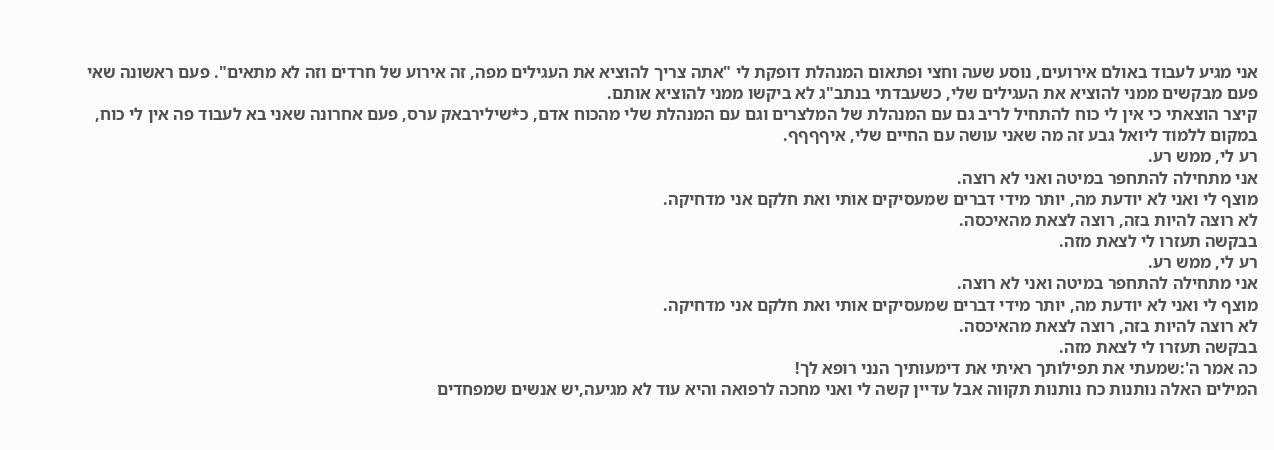אני מגיע לעבוד באולם אירועים, נוסע שעה וחצי ופתאום המנהלת דופקת לי "אתה צריך להוציא את העגילים מפה, זה אירוע של חרדים וזה לא מתאים". פעם ראשונה שאי פעם מבקשים ממני להוציא את העגילים שלי, כשעבדתי בנתב"ג לא ביקשו ממני להוציא אותם.
קיצר הוצאתי כי אין לי כוח להתחיל לריב גם עם המנהלת של המלצרים וגם עם המנהלת שלי מהכוח אדם, כ*שילירבאק ערס, פעם אחרונה שאני בא לעבוד פה אין לי כוח, במקום ללמוד ליואל גבע זה מה שאני עושה עם החיים שלי, איףףףף.
רע לי, ממש רע.
אני מתחילה להתחפר במיטה ואני לא רוצה.
מוצף לי ואני לא יודעת מה, יותר מידי דברים שמעסיקים אותי ואת חלקם אני מדחיקה.
לא רוצה להיות בזה, רוצה לצאת מהאיכסה.
בבקשה תעזרו לי לצאת מזה.
רע לי, ממש רע.
אני מתחילה להתחפר במיטה ואני לא רוצה.
מוצף לי ואני לא יודעת מה, יותר מידי דברים שמעסיקים אותי ואת חלקם אני מדחיקה.
לא רוצה להיות בזה, רוצה לצאת מהאיכסה.
בבקשה תעזרו לי לצאת מזה.
כה אמר ה':שמעתי את תפילותך ראיתי את דימעותיך הנני רופא לך!
המילים האלה נותנות כח נותנות תקווה אבל עדיין קשה לי ואני מחכה לרפואה והיא עוד לא מגיעה,יש אנשים שמפחדים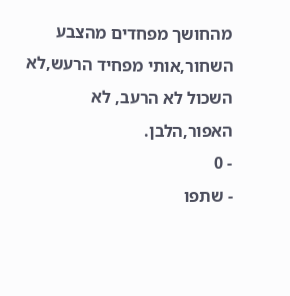מהחושך מפחדים מהצבע השחור,אותי מפחיד הרעש,לא השכול לא הרעב, לא האפור,הלבן.
- 0
- שתפו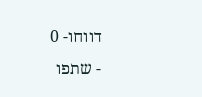דווחו- 0
- שתפו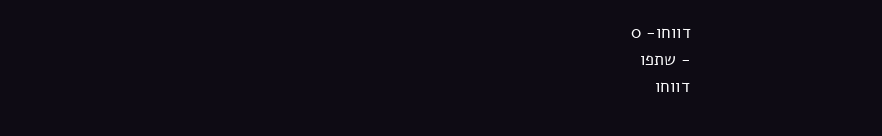דווחו- 0
- שתפו
דווחו